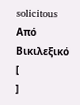solicitous
Από Βικιλεξικό
[
]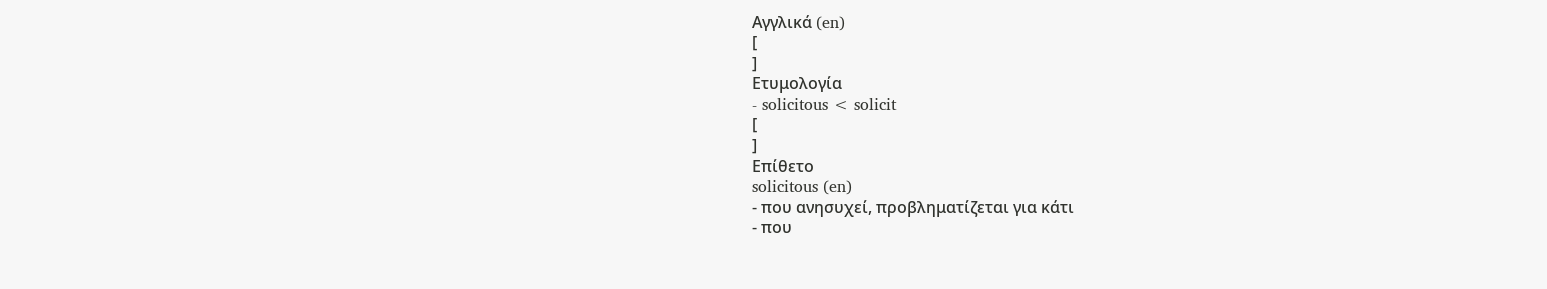Αγγλικά (en)
[
]
Ετυμολογία
- solicitous < solicit
[
]
Επίθετο
solicitous (en)
- που ανησυχεί, προβληματίζεται για κάτι
- που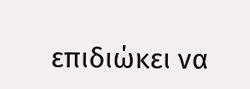επιδιώκει να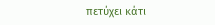πετύχει κάτι